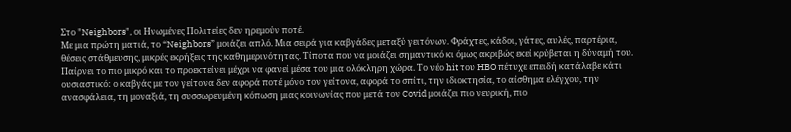Στο "Neighbors", οι Ηνωμένες Πολιτείες δεν ηρεμούν ποτέ.
Με μια πρώτη ματιά, το “Neighbors” μοιάζει απλό. Μια σειρά για καβγάδες μεταξύ γειτόνων. Φράχτες, κάδοι, γάτες, αυλές, παρτέρια, θέσεις στάθμευσης, μικρές εκρήξεις της καθημερινότητας. Τίποτα που να μοιάζει σημαντικό κι όμως ακριβώς εκεί κρύβεται η δύναμή του. Παίρνει το πιο μικρό και το προεκτείνει μέχρι να φανεί μέσα του μια ολόκληρη χώρα. Το νέο hit του HBO πέτυχε επειδή κατάλαβε κάτι ουσιαστικό: ο καβγάς με τον γείτονα δεν αφορά ποτέ μόνο τον γείτονα, αφορά το σπίτι, την ιδιοκτησία, το αίσθημα ελέγχου, την ανασφάλεια, τη μοναξιά, τη συσσωρευμένη κόπωση μιας κοινωνίας που μετά τον Covid μοιάζει πιο νευρική, πιο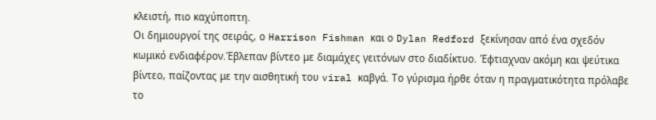κλειστή, πιο καχύποπτη.
Οι δημιουργοί της σειράς, ο Harrison Fishman και ο Dylan Redford ξεκίνησαν από ένα σχεδόν κωμικό ενδιαφέρον.Έβλεπαν βίντεο με διαμάχες γειτόνων στο διαδίκτυο. Έφτιαχναν ακόμη και ψεύτικα βίντεο, παίζοντας με την αισθητική του viral καβγά. Το γύρισμα ήρθε όταν η πραγματικότητα πρόλαβε το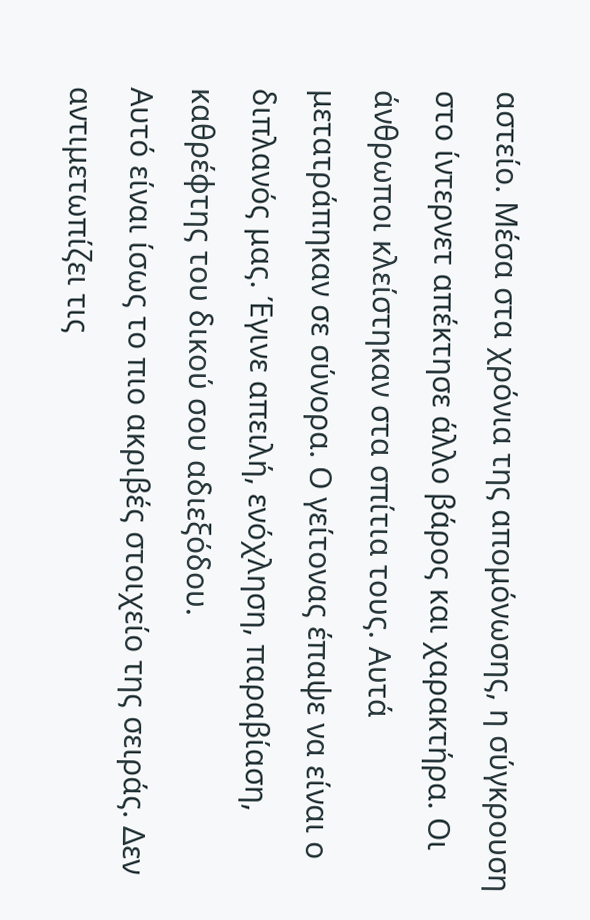αστείο. Μέσα στα χρόνια της απομόνωσης, η σύγκρουση στο ίντερνετ απέκτησε άλλο βάρος και χαρακτήρα. Οι άνθρωποι κλείστηκαν στα σπίτια τους. Αυτά μετατράπηκαν σε σύνορα. Ο γείτονας έπαψε να είναι ο διπλανός μας. Έγινε απειλή, ενόχληση, παραβίαση, καθρέφτης του δικού σου αδιεξόδου.
Αυτό είναι ίσως το πιο ακριβές στοιχείο της σειράς. Δεν αντιμετωπίζει τις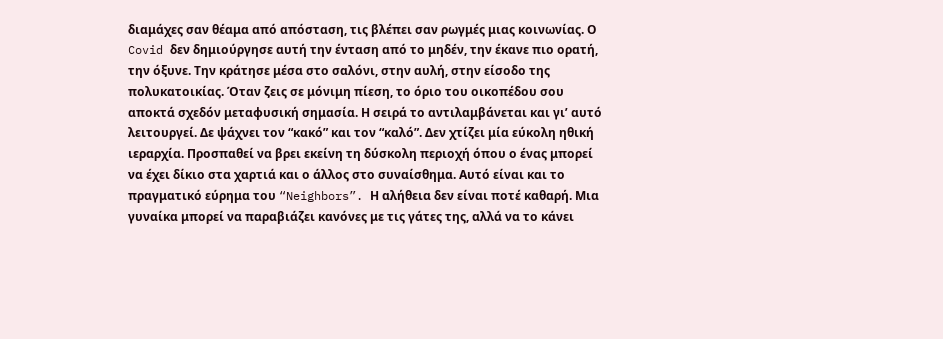διαμάχες σαν θέαμα από απόσταση, τις βλέπει σαν ρωγμές μιας κοινωνίας. Ο Covid δεν δημιούργησε αυτή την ένταση από το μηδέν, την έκανε πιο ορατή, την όξυνε. Την κράτησε μέσα στο σαλόνι, στην αυλή, στην είσοδο της πολυκατοικίας. Όταν ζεις σε μόνιμη πίεση, το όριο του οικοπέδου σου αποκτά σχεδόν μεταφυσική σημασία. Η σειρά το αντιλαμβάνεται και γι’ αυτό λειτουργεί. Δε ψάχνει τον “κακό” και τον “καλό”. Δεν χτίζει μία εύκολη ηθική ιεραρχία. Προσπαθεί να βρει εκείνη τη δύσκολη περιοχή όπου ο ένας μπορεί να έχει δίκιο στα χαρτιά και ο άλλος στο συναίσθημα. Αυτό είναι και το πραγματικό εύρημα του “Neighbors”. Η αλήθεια δεν είναι ποτέ καθαρή. Μια γυναίκα μπορεί να παραβιάζει κανόνες με τις γάτες της, αλλά να το κάνει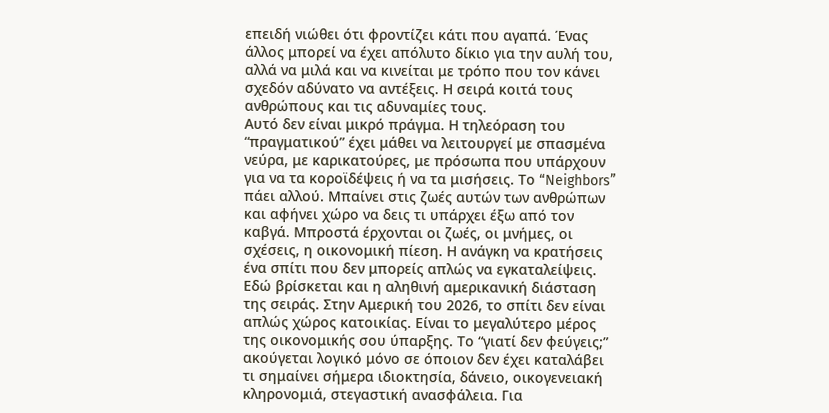επειδή νιώθει ότι φροντίζει κάτι που αγαπά. Ένας άλλος μπορεί να έχει απόλυτο δίκιο για την αυλή του, αλλά να μιλά και να κινείται με τρόπο που τον κάνει σχεδόν αδύνατο να αντέξεις. Η σειρά κοιτά τους ανθρώπους και τις αδυναμίες τους.
Αυτό δεν είναι μικρό πράγμα. Η τηλεόραση του “πραγματικού” έχει μάθει να λειτουργεί με σπασμένα νεύρα, με καρικατούρες, με πρόσωπα που υπάρχουν για να τα κοροϊδέψεις ή να τα μισήσεις. Το “Neighbors” πάει αλλού. Μπαίνει στις ζωές αυτών των ανθρώπων και αφήνει χώρο να δεις τι υπάρχει έξω από τον καβγά. Μπροστά έρχονται οι ζωές, οι μνήμες, οι σχέσεις, η οικονομική πίεση. Η ανάγκη να κρατήσεις ένα σπίτι που δεν μπορείς απλώς να εγκαταλείψεις. Εδώ βρίσκεται και η αληθινή αμερικανική διάσταση της σειράς. Στην Αμερική του 2026, το σπίτι δεν είναι απλώς χώρος κατοικίας. Είναι το μεγαλύτερο μέρος της οικονομικής σου ύπαρξης. Το “γιατί δεν φεύγεις;” ακούγεται λογικό μόνο σε όποιον δεν έχει καταλάβει τι σημαίνει σήμερα ιδιοκτησία, δάνειο, οικογενειακή κληρονομιά, στεγαστική ανασφάλεια. Για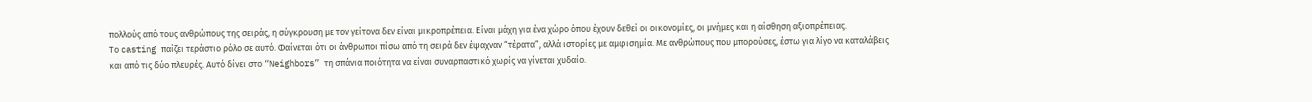πολλούς από τους ανθρώπους της σειράς, η σύγκρουση με τον γείτονα δεν είναι μικροπρέπεια. Είναι μάχη για ένα χώρο όπου έχουν δεθεί οι οικονομίες, οι μνήμες και η αίσθηση αξιοπρέπειας.
Το casting παίζει τεράστιο ρόλο σε αυτό. Φαίνεται ότι οι άνθρωποι πίσω από τη σειρά δεν έψαχναν “τέρατα”, αλλά ιστορίες με αμφισημία. Με ανθρώπους που μπορούσες, έστω για λίγο να καταλάβεις και από τις δύο πλευρές. Αυτό δίνει στο “Neighbors” τη σπάνια ποιότητα να είναι συναρπαστικό χωρίς να γίνεται χυδαίο.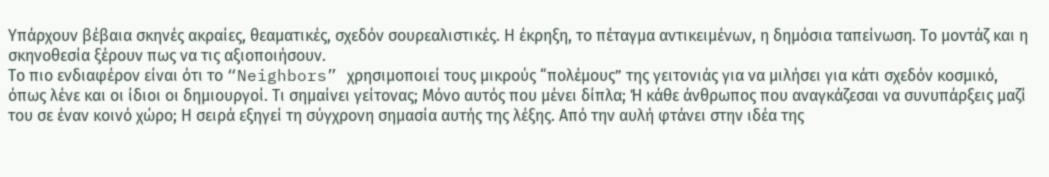Υπάρχουν βέβαια σκηνές ακραίες, θεαματικές, σχεδόν σουρεαλιστικές. Η έκρηξη, το πέταγμα αντικειμένων, η δημόσια ταπείνωση. Το μοντάζ και η σκηνοθεσία ξέρουν πως να τις αξιοποιήσουν.
Το πιο ενδιαφέρον είναι ότι το “Neighbors” χρησιμοποιεί τους μικρούς “πολέμους” της γειτονιάς για να μιλήσει για κάτι σχεδόν κοσμικό, όπως λένε και οι ίδιοι οι δημιουργοί. Τι σημαίνει γείτονας; Μόνο αυτός που μένει δίπλα; Ή κάθε άνθρωπος που αναγκάζεσαι να συνυπάρξεις μαζί του σε έναν κοινό χώρο; Η σειρά εξηγεί τη σύγχρονη σημασία αυτής της λέξης. Από την αυλή φτάνει στην ιδέα της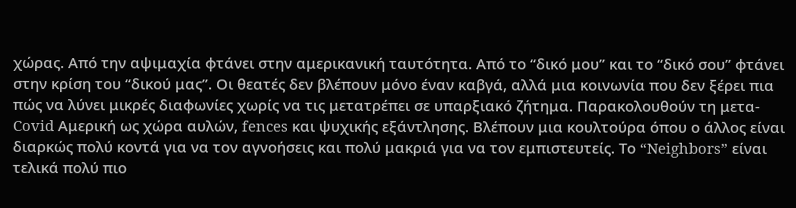χώρας. Από την αψιμαχία φτάνει στην αμερικανική ταυτότητα. Από το “δικό μου” και το “δικό σου” φτάνει στην κρίση του “δικού μας”. Οι θεατές δεν βλέπουν μόνο έναν καβγά, αλλά μια κοινωνία που δεν ξέρει πια πώς να λύνει μικρές διαφωνίες χωρίς να τις μετατρέπει σε υπαρξιακό ζήτημα. Παρακολουθούν τη μετα-Covid Αμερική ως χώρα αυλών, fences και ψυχικής εξάντλησης. Βλέπουν μια κουλτούρα όπου ο άλλος είναι διαρκώς πολύ κοντά για να τον αγνοήσεις και πολύ μακριά για να τον εμπιστευτείς. Το “Neighbors” είναι τελικά πολύ πιο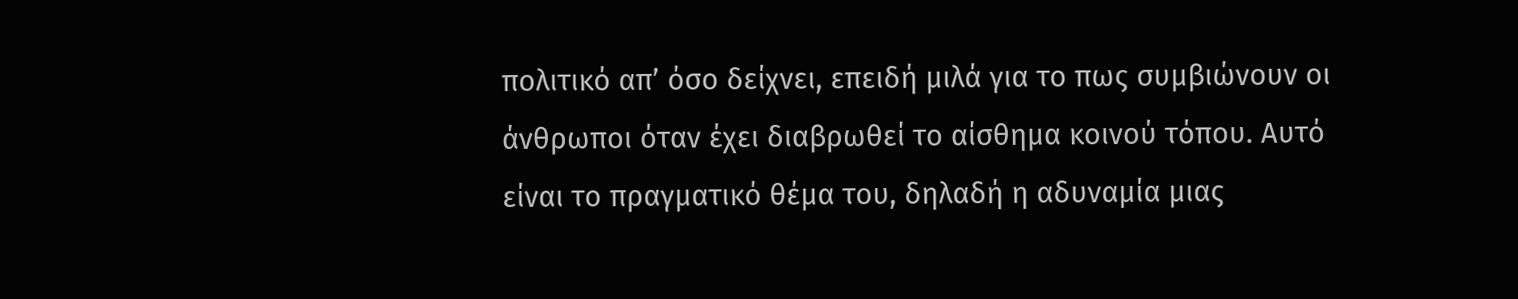πολιτικό απ’ όσο δείχνει, επειδή μιλά για το πως συμβιώνουν οι άνθρωποι όταν έχει διαβρωθεί το αίσθημα κοινού τόπου. Αυτό είναι το πραγματικό θέμα του, δηλαδή η αδυναμία μιας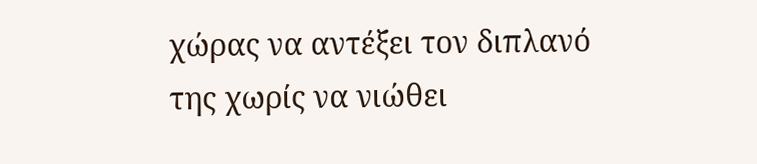χώρας να αντέξει τον διπλανό της χωρίς να νιώθει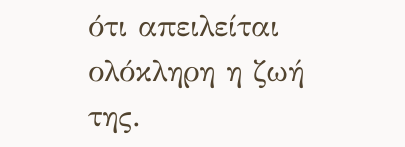ότι απειλείται ολόκληρη η ζωή της.